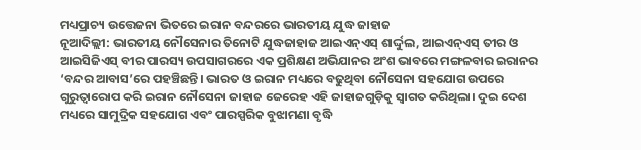ମଧ୍ୟପ୍ରାଚ୍ୟ ଉତ୍ତେଜନା ଭିତରେ ଇରାନ ବନ୍ଦରରେ ଭାରତୀୟ ଯୁଦ୍ଧ ଜାହାଜ
ନୂଆଦିଲ୍ଲୀ: ଭାରତୀୟ ନୌସେନାର ତିନୋଟି ଯୁଦ୍ଧଜାହାଜ ଆଇଏନ୍ଏସ୍ ଶାର୍ଦ୍ଦୁଲ, ଆଇଏନ୍ଏସ୍ ତୀର ଓ ଆଇସିଜିଏସ୍ ବୀର ପାରସ୍ୟ ଉପସାଗରରେ ଏକ ପ୍ରଶିକ୍ଷଣ ଅଭିଯାନର ଅଂଶ ଭାବରେ ମଙ୍ଗଳବାର ଇରାନର ‘ବନ୍ଦର ଆବାସ’ରେ ପହଞ୍ଚିଛନ୍ତି। ଭାରତ ଓ ଇରାନ ମଧ୍ୟରେ ବଢୁଥିବା ନୌସେନା ସହଯୋଗ ଉପରେ ଗୁରୁତ୍ୱାରୋପ କରି ଇରାନ ନୌସେନା ଜାହାଜ ଜେରେହ ଏହି ଜାହାଜଗୁଡ଼ିକୁ ସ୍ବାଗତ କରିଥିଲା। ଦୁଇ ଦେଶ ମଧ୍ୟରେ ସାମୁଦ୍ରିକ ସହଯୋଗ ଏବଂ ପାରସ୍ପରିକ ବୁଝାମଣା ବୃଦ୍ଧି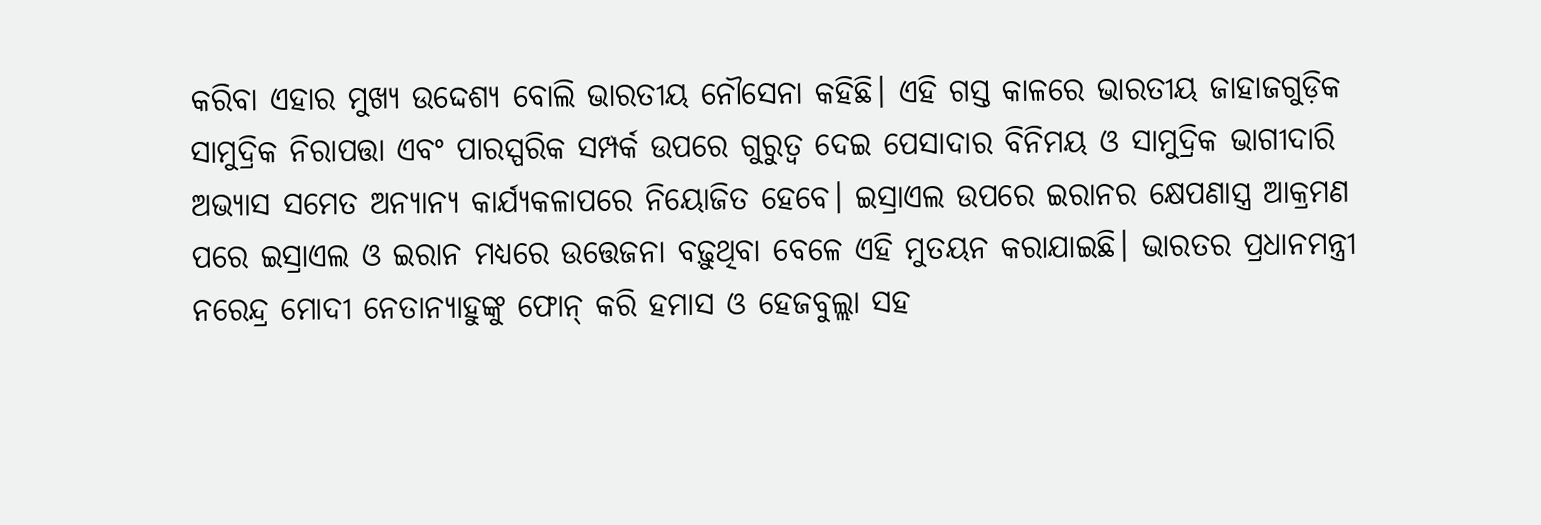କରିବା ଏହାର ମୁଖ୍ୟ ଉଦ୍ଦେଶ୍ୟ ବୋଲି ଭାରତୀୟ ନୌସେନା କହିଛି। ଏହି ଗସ୍ତ କାଳରେ ଭାରତୀୟ ଜାହାଜଗୁଡ଼ିକ ସାମୁଦ୍ରିକ ନିରାପତ୍ତା ଏବଂ ପାରସ୍ପରିକ ସମ୍ପର୍କ ଉପରେ ଗୁରୁତ୍ବ ଦେଇ ପେସାଦାର ବିନିମୟ ଓ ସାମୁଦ୍ରିକ ଭାଗୀଦାରି ଅଭ୍ୟାସ ସମେତ ଅନ୍ୟାନ୍ୟ କାର୍ଯ୍ୟକଳାପରେ ନିୟୋଜିତ ହେବେ। ଇସ୍ରାଏଲ ଉପରେ ଇରାନର କ୍ଷେପଣାସ୍ତ୍ର ଆକ୍ରମଣ ପରେ ଇସ୍ରାଏଲ ଓ ଇରାନ ମଧ୍ୟରେ ଉତ୍ତେଜନା ବଢ଼ୁଥିବା ବେଳେ ଏହି ମୁତୟନ କରାଯାଇଛି। ଭାରତର ପ୍ରଧାନମନ୍ତ୍ରୀ ନରେନ୍ଦ୍ର ମୋଦୀ ନେତାନ୍ୟାହୁଙ୍କୁ ଫୋନ୍ କରି ହମାସ ଓ ହେଜବୁଲ୍ଲା ସହ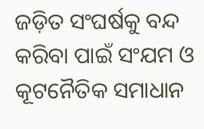ଜଡ଼ିତ ସଂଘର୍ଷକୁ ବନ୍ଦ କରିବା ପାଇଁ ସଂଯମ ଓ କୂଟନୈତିକ ସମାଧାନ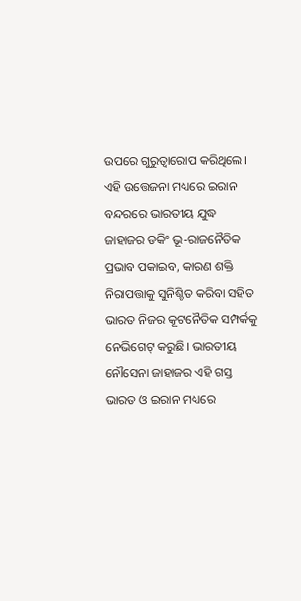ଉପରେ ଗୁରୁତ୍ବାରୋପ କରିଥିଲେ। ଏହି ଉତ୍ତେଜନା ମଧ୍ୟରେ ଇରାନ ବନ୍ଦରରେ ଭାରତୀୟ ଯୁଦ୍ଧ ଜାହାଜର ଡକିଂ ଭୂ-ରାଜନୈତିକ ପ୍ରଭାବ ପକାଇବ, କାରଣ ଶକ୍ତି ନିରାପତ୍ତାକୁ ସୁନିଶ୍ଚିତ କରିବା ସହିତ ଭାରତ ନିଜର କୂଟନୈତିକ ସମ୍ପର୍କକୁ ନେଭିଗେଟ୍ କରୁଛି। ଭାରତୀୟ ନୌସେନା ଜାହାଜର ଏହି ଗସ୍ତ ଭାରତ ଓ ଇରାନ ମଧ୍ୟରେ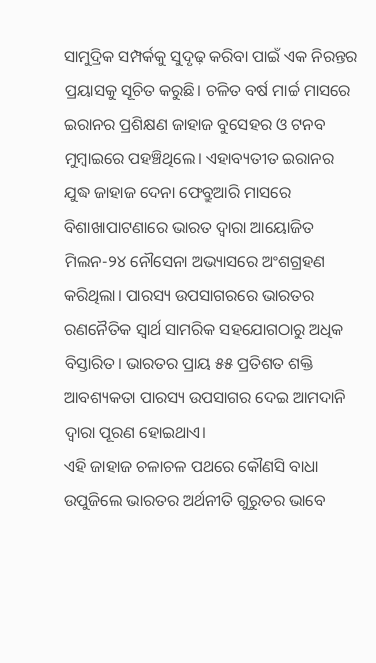ସାମୁଦ୍ରିକ ସମ୍ପର୍କକୁ ସୁଦୃଢ଼ କରିବା ପାଇଁ ଏକ ନିରନ୍ତର ପ୍ରୟାସକୁ ସୂଚିତ କରୁଛି। ଚଳିତ ବର୍ଷ ମାର୍ଚ୍ଚ ମାସରେ ଇରାନର ପ୍ରଶିକ୍ଷଣ ଜାହାଜ ବୁସେହର ଓ ଟନବ ମୁମ୍ବାଇରେ ପହଞ୍ଚିଥିଲେ। ଏହାବ୍ୟତୀତ ଇରାନର ଯୁଦ୍ଧ ଜାହାଜ ଦେନା ଫେବ୍ରୁଆରି ମାସରେ ବିଶାଖାପାଟଣାରେ ଭାରତ ଦ୍ୱାରା ଆୟୋଜିତ ମିଲନ-୨୪ ନୌସେନା ଅଭ୍ୟାସରେ ଅଂଶଗ୍ରହଣ କରିଥିଲା। ପାରସ୍ୟ ଉପସାଗରରେ ଭାରତର ରଣନୈତିକ ସ୍ୱାର୍ଥ ସାମରିକ ସହଯୋଗଠାରୁ ଅଧିକ ବିସ୍ତାରିତ। ଭାରତର ପ୍ରାୟ ୫୫ ପ୍ରତିଶତ ଶକ୍ତି ଆବଶ୍ୟକତା ପାରସ୍ୟ ଉପସାଗର ଦେଇ ଆମଦାନି ଦ୍ୱାରା ପୂରଣ ହୋଇଥାଏ।
ଏହି ଜାହାଜ ଚଳାଚଳ ପଥରେ କୌଣସି ବାଧା ଉପୁଜିଲେ ଭାରତର ଅର୍ଥନୀତି ଗୁରୁତର ଭାବେ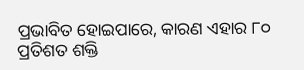ପ୍ରଭାବିତ ହୋଇପାରେ, କାରଣ ଏହାର ୮୦ ପ୍ରତିଶତ ଶକ୍ତି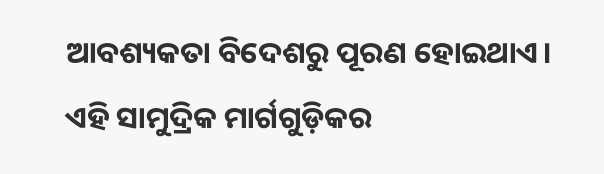ଆବଶ୍ୟକତା ବିଦେଶରୁ ପୂରଣ ହୋଇଥାଏ। ଏହି ସାମୁଦ୍ରିକ ମାର୍ଗଗୁଡ଼ିକର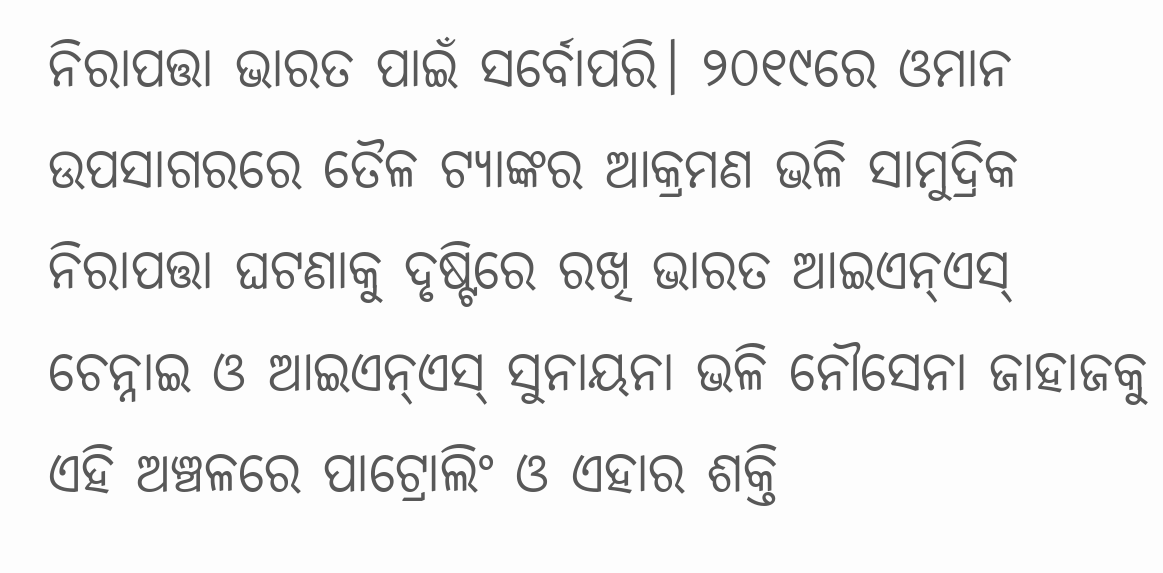ନିରାପତ୍ତା ଭାରତ ପାଇଁ ସର୍ବୋପରି। ୨୦୧୯ରେ ଓମାନ ଉପସାଗରରେ ତୈଳ ଟ୍ୟାଙ୍କର ଆକ୍ରମଣ ଭଳି ସାମୁଦ୍ରିକ ନିରାପତ୍ତା ଘଟଣାକୁ ଦୃଷ୍ଟିରେ ରଖି ଭାରତ ଆଇଏନ୍ଏସ୍ ଚେନ୍ନାଇ ଓ ଆଇଏନ୍ଏସ୍ ସୁନାୟନା ଭଳି ନୌସେନା ଜାହାଜକୁ ଏହି ଅଞ୍ଚଳରେ ପାଟ୍ରୋଲିଂ ଓ ଏହାର ଶକ୍ତି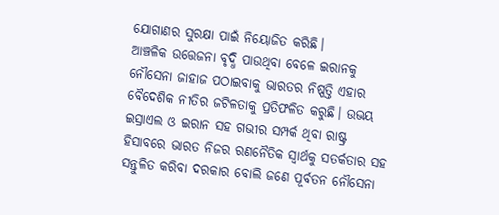ଯୋଗାଣର ସୁରକ୍ଷା ପାଇଁ ନିୟୋଜିତ କରିଛି।
ଆଞ୍ଚଳିକ ଉତ୍ତେଜନା ବୃଦ୍ଧି ପାଉଥିବା ବେଳେ ଇରାନକୁ ନୌସେନା ଜାହାଜ ପଠାଇବାକୁ ଭାରତର ନିଷ୍ପତ୍ତି ଏହାର ବୈଦେଶିକ ନୀତିର ଜଟିଳତାକୁ ପ୍ରତିଫଳିତ କରୁଛି। ଉଭୟ ଇସ୍ରାଏଲ ଓ ଇରାନ ସହ ଗଭୀର ସମ୍ପର୍କ ଥିବା ରାଷ୍ଟ୍ର ହିସାବରେ ଭାରତ ନିଜର ରଣନୈତିକ ସ୍ୱାର୍ଥକୁ ସତର୍କତାର ସହ ସନ୍ତୁଳିତ କରିବା ଦରକାର ବୋଲି ଜଣେ ପୂର୍ବତନ ନୌସେନା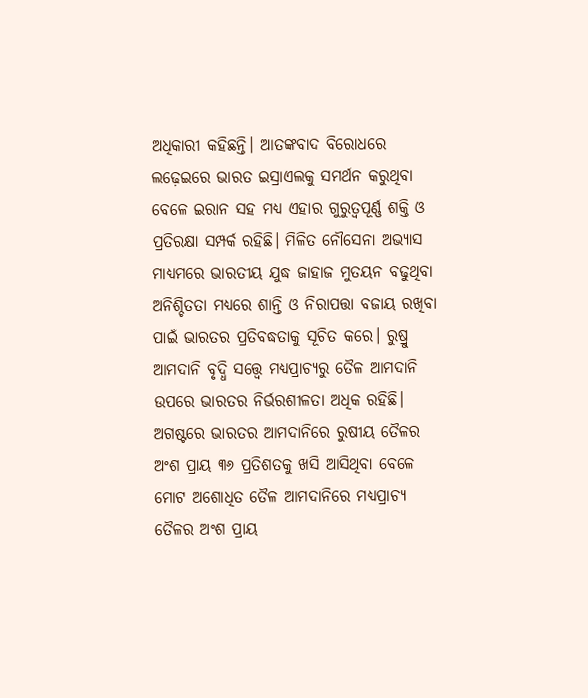ଅଧିକାରୀ କହିଛନ୍ତି। ଆତଙ୍କବାଦ ବିରୋଧରେ ଲଢ଼େଇରେ ଭାରତ ଇସ୍ରାଏଲକୁ ସମର୍ଥନ କରୁଥିବା ବେଳେ ଇରାନ ସହ ମଧ୍ୟ ଏହାର ଗୁରୁତ୍ୱପୂର୍ଣ୍ଣ ଶକ୍ତି ଓ ପ୍ରତିରକ୍ଷା ସମ୍ପର୍କ ରହିଛି। ମିଳିତ ନୌସେନା ଅଭ୍ୟାସ ମାଧ୍ୟମରେ ଭାରତୀୟ ଯୁଦ୍ଧ ଜାହାଜ ମୁତୟନ ବଢୁଥିବା ଅନିଶ୍ଚିତତା ମଧ୍ୟରେ ଶାନ୍ତି ଓ ନିରାପତ୍ତା ବଜାୟ ରଖିବା ପାଇଁ ଭାରତର ପ୍ରତିବଦ୍ଧତାକୁ ସୂଚିତ କରେ। ରୁଷ୍ରୁ ଆମଦାନି ବୃଦ୍ଧି ସତ୍ତ୍ୱେ ମଧ୍ୟପ୍ରାଚ୍ୟରୁ ତୈଳ ଆମଦାନି ଉପରେ ଭାରତର ନିର୍ଭରଶୀଳତା ଅଧିକ ରହିଛି।
ଅଗଷ୍ଟରେ ଭାରତର ଆମଦାନିରେ ରୁଷୀୟ ତୈଳର ଅଂଶ ପ୍ରାୟ ୩୬ ପ୍ରତିଶତକୁ ଖସି ଆସିଥିବା ବେଳେ ମୋଟ ଅଶୋଧିତ ତୈଳ ଆମଦାନିରେ ମଧ୍ୟପ୍ରାଚ୍ୟ ତୈଳର ଅଂଶ ପ୍ରାୟ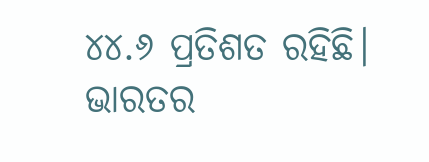୪୪.୬ ପ୍ରତିଶତ ରହିଛି। ଭାରତର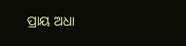ପ୍ରାୟ ଅଧା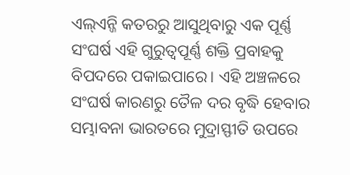ଏଲ୍ଏନ୍ଜି କତରରୁ ଆସୁଥିବାରୁ ଏକ ପୂର୍ଣ୍ଣ ସଂଘର୍ଷ ଏହି ଗୁରୁତ୍ୱପୂର୍ଣ୍ଣ ଶକ୍ତି ପ୍ରବାହକୁ ବିପଦରେ ପକାଇପାରେ। ଏହି ଅଞ୍ଚଳରେ ସଂଘର୍ଷ କାରଣରୁ ତୈଳ ଦର ବୃଦ୍ଧି ହେବାର ସମ୍ଭାବନା ଭାରତରେ ମୁଦ୍ରାସ୍ଫୀତି ଉପରେ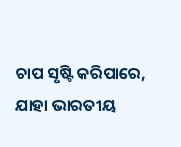ଚାପ ସୃଷ୍ଟି କରିପାରେ, ଯାହା ଭାରତୀୟ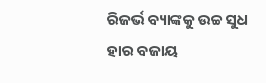ରିଜର୍ଭ ବ୍ୟାଙ୍କକୁ ଉଚ୍ଚ ସୁଧ ହାର ବଜାୟ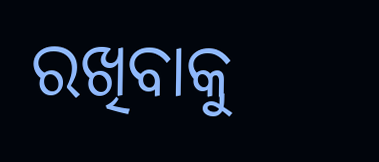ରଖିବାକୁ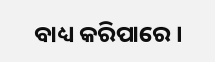ବାଧ୍ୟ କରିପାରେ।